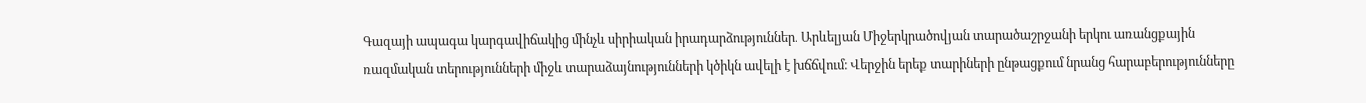Գազայի ապագա կարգավիճակից մինչև սիրիական իրադարձություններ․ Արևելյան Միջերկրածովյան տարածաշրջանի երկու առանցքային ռազմական տերությունների միջև տարաձայնությունների կծիկն ավելի է խճճվում։ Վերջին երեք տարիների ընթացքում նրանց հարաբերությունները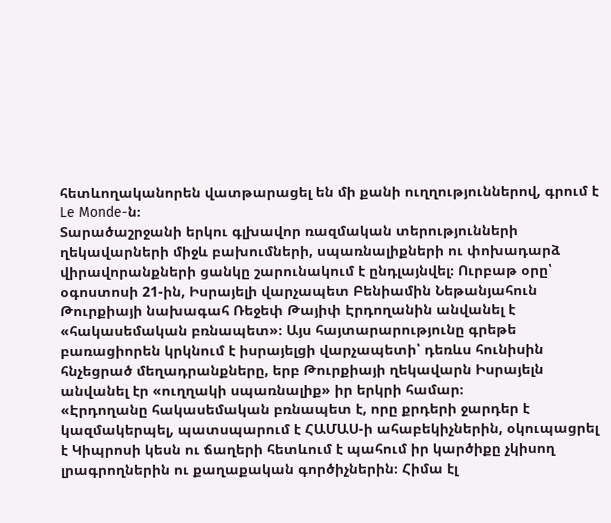հետևողականորեն վատթարացել են մի քանի ուղղություններով, գրում է Le Monde-ն։
Տարածաշրջանի երկու գլխավոր ռազմական տերությունների ղեկավարների միջև բախումների, սպառնալիքների ու փոխադարձ վիրավորանքների ցանկը շարունակում է ընդլայնվել։ Ուրբաթ օրը՝ օգոստոսի 21-ին, Իսրայելի վարչապետ Բենիամին Նեթանյահուն Թուրքիայի նախագահ Ռեջեփ Թայիփ Էրդողանին անվանել է «հակասեմական բռնապետ»։ Այս հայտարարությունը գրեթե բառացիորեն կրկնում է իսրայելցի վարչապետի՝ դեռևս հունիսին հնչեցրած մեղադրանքները, երբ Թուրքիայի ղեկավարն Իսրայելն անվանել էր «ուղղակի սպառնալիք» իր երկրի համար։
«Էրդողանը հակասեմական բռնապետ է, որը քրդերի ջարդեր է կազմակերպել, պատսպարում է ՀԱՄԱՍ-ի ահաբեկիչներին, օկուպացրել է Կիպրոսի կեսն ու ճաղերի հետևում է պահում իր կարծիքը չկիսող լրագրողներին ու քաղաքական գործիչներին։ Հիմա էլ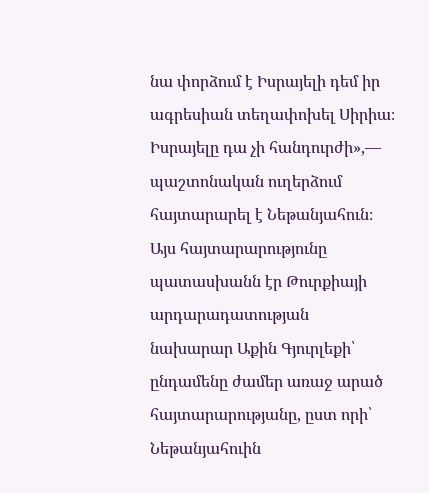նա փորձում է Իսրայելի դեմ իր ագրեսիան տեղափոխել Սիրիա։ Իսրայելը դա չի հանդուրժի»,— պաշտոնական ուղերձում հայտարարել է Նեթանյահուն։
Այս հայտարարությունը պատասխանն էր Թուրքիայի արդարադատության նախարար Աքին Գյուրլեքի՝ ընդամենը ժամեր առաջ արած հայտարարությանը, ըստ որի՝ Նեթանյահուին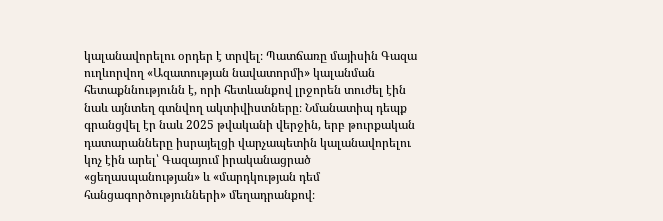կալանավորելու օրդեր է տրվել։ Պատճառը մայիսին Գազա ուղևորվող «Ազատության նավատորմի» կալանման հետաքննությունն է, որի հետևանքով լրջորեն տուժել էին նաև այնտեղ գտնվող ակտիվիստները։ Նմանատիպ դեպք գրանցվել էր նաև 2025 թվականի վերջին, երբ թուրքական դատարանները իսրայելցի վարչապետին կալանավորելու կոչ էին արել՝ Գազայում իրականացրած «ցեղասպանության» և «մարդկության դեմ հանցագործությունների» մեղադրանքով։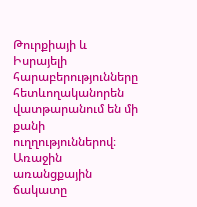Թուրքիայի և Իսրայելի հարաբերությունները հետևողականորեն վատթարանում են մի քանի ուղղություններով։ Առաջին առանցքային ճակատը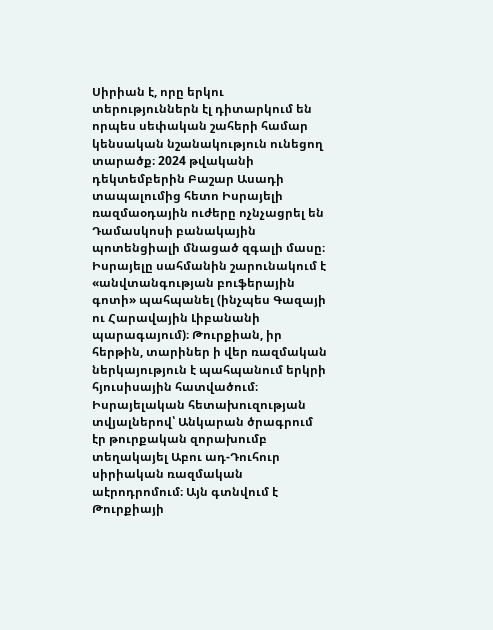Սիրիան է, որը երկու տերություններն էլ դիտարկում են որպես սեփական շահերի համար կենսական նշանակություն ունեցող տարածք։ 2024 թվականի դեկտեմբերին Բաշար Ասադի տապալումից հետո Իսրայելի ռազմաօդային ուժերը ոչնչացրել են Դամասկոսի բանակային պոտենցիալի մնացած զգալի մասը։ Իսրայելը սահմանին շարունակում է «անվտանգության բուֆերային գոտի» պահպանել (ինչպես Գազայի ու Հարավային Լիբանանի պարագայում)։ Թուրքիան, իր հերթին, տարիներ ի վեր ռազմական ներկայություն է պահպանում երկրի հյուսիսային հատվածում։
Իսրայելական հետախուզության տվյալներով՝ Անկարան ծրագրում էր թուրքական զորախումբ տեղակայել Աբու ադ-Դուհուր սիրիական ռազմական աէրոդրոմում։ Այն գտնվում է Թուրքիայի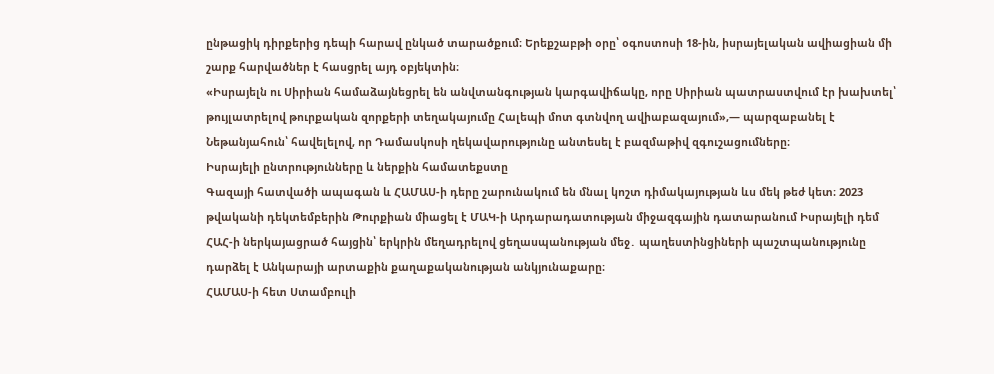ընթացիկ դիրքերից դեպի հարավ ընկած տարածքում։ Երեքշաբթի օրը՝ օգոստոսի 18-ին, իսրայելական ավիացիան մի շարք հարվածներ է հասցրել այդ օբյեկտին։
«Իսրայելն ու Սիրիան համաձայնեցրել են անվտանգության կարգավիճակը, որը Սիրիան պատրաստվում էր խախտել՝ թույլատրելով թուրքական զորքերի տեղակայումը Հալեպի մոտ գտնվող ավիաբազայում»,— պարզաբանել է Նեթանյահուն՝ հավելելով, որ Դամասկոսի ղեկավարությունը անտեսել է բազմաթիվ զգուշացումները։
Իսրայելի ընտրությունները և ներքին համատեքստը
Գազայի հատվածի ապագան և ՀԱՄԱՍ-ի դերը շարունակում են մնալ կոշտ դիմակայության ևս մեկ թեժ կետ։ 2023 թվականի դեկտեմբերին Թուրքիան միացել է ՄԱԿ-ի Արդարադատության միջազգային դատարանում Իսրայելի դեմ ՀԱՀ-ի ներկայացրած հայցին՝ երկրին մեղադրելով ցեղասպանության մեջ․ պաղեստինցիների պաշտպանությունը դարձել է Անկարայի արտաքին քաղաքականության անկյունաքարը։
ՀԱՄԱՍ-ի հետ Ստամբուլի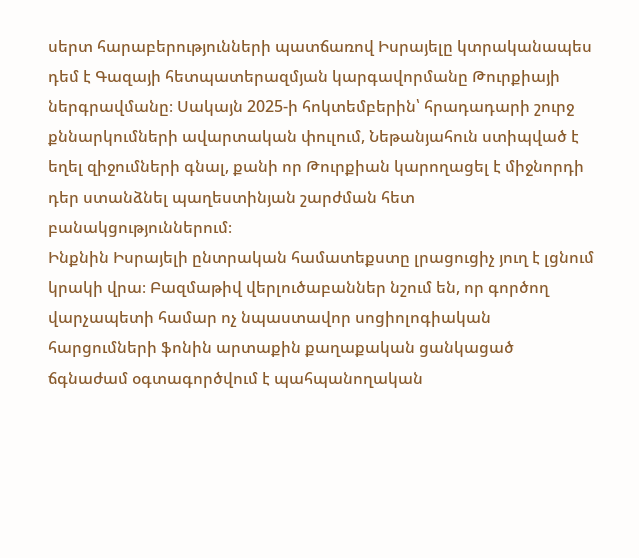սերտ հարաբերությունների պատճառով Իսրայելը կտրականապես դեմ է Գազայի հետպատերազմյան կարգավորմանը Թուրքիայի ներգրավմանը։ Սակայն 2025-ի հոկտեմբերին՝ հրադադարի շուրջ քննարկումների ավարտական փուլում, Նեթանյահուն ստիպված է եղել զիջումների գնալ, քանի որ Թուրքիան կարողացել է միջնորդի դեր ստանձնել պաղեստինյան շարժման հետ բանակցություններում։
Ինքնին Իսրայելի ընտրական համատեքստը լրացուցիչ յուղ է լցնում կրակի վրա։ Բազմաթիվ վերլուծաբաններ նշում են, որ գործող վարչապետի համար ոչ նպաստավոր սոցիոլոգիական հարցումների ֆոնին արտաքին քաղաքական ցանկացած ճգնաժամ օգտագործվում է պահպանողական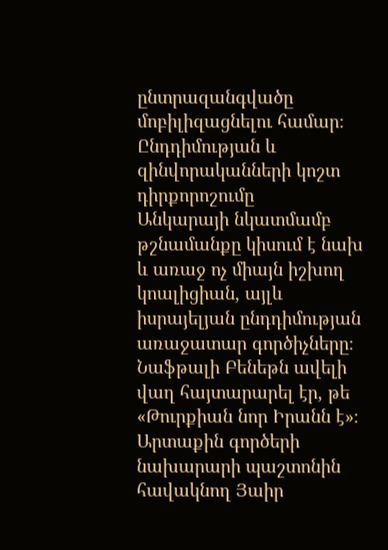ընտրազանգվածը մոբիլիզացնելու համար։
Ընդդիմության և զինվորականների կոշտ դիրքորոշումը
Անկարայի նկատմամբ թշնամանքը կիսում է նախ և առաջ ոչ միայն իշխող կոալիցիան, այլև իսրայելյան ընդդիմության առաջատար գործիչները։ Նաֆթալի Բենեթն ավելի վաղ հայտարարել էր, թե «Թուրքիան նոր Իրանն է»։ Արտաքին գործերի նախարարի պաշտոնին հավակնող Յաիր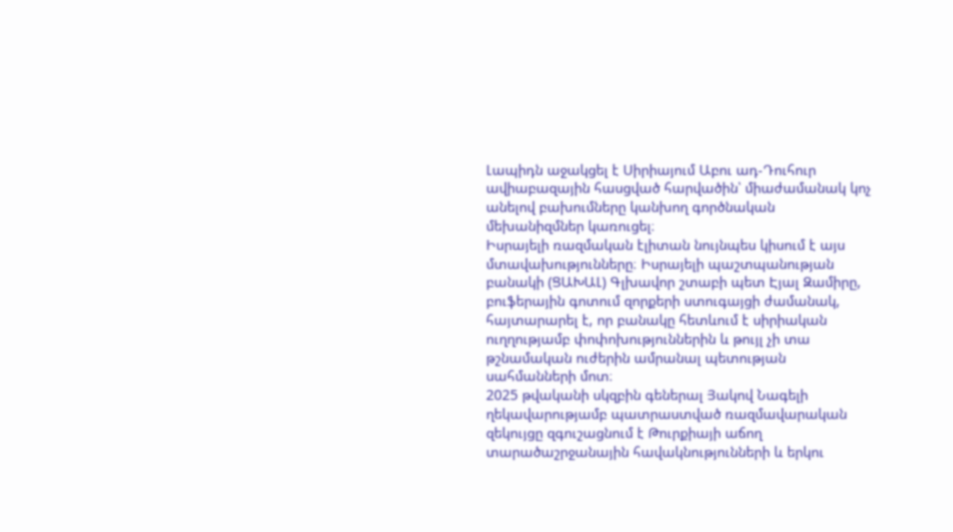Լապիդն աջակցել է Սիրիայում Աբու ադ-Դուհուր ավիաբազային հասցված հարվածին՝ միաժամանակ կոչ անելով բախումները կանխող գործնական մեխանիզմներ կառուցել։
Իսրայելի ռազմական էլիտան նույնպես կիսում է այս մտավախությունները։ Իսրայելի պաշտպանության բանակի (ՑԱԽԱԼ) Գլխավոր շտաբի պետ Էյալ Զամիրը, բուֆերային գոտում զորքերի ստուգայցի ժամանակ, հայտարարել է, որ բանակը հետևում է սիրիական ուղղությամբ փոփոխություններին և թույլ չի տա թշնամական ուժերին ամրանալ պետության սահմանների մոտ։
2025 թվականի սկզբին գեներալ Յակով Նագելի ղեկավարությամբ պատրաստված ռազմավարական զեկույցը զգուշացնում է Թուրքիայի աճող տարածաշրջանային հավակնությունների և երկու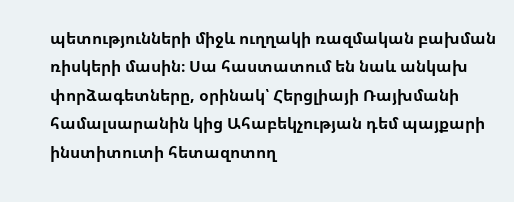պետությունների միջև ուղղակի ռազմական բախման ռիսկերի մասին։ Սա հաստատում են նաև անկախ փորձագետները, օրինակ՝ Հերցլիայի Ռայխմանի համալսարանին կից Ահաբեկչության դեմ պայքարի ինստիտուտի հետազոտող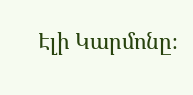Էլի Կարմոնը։